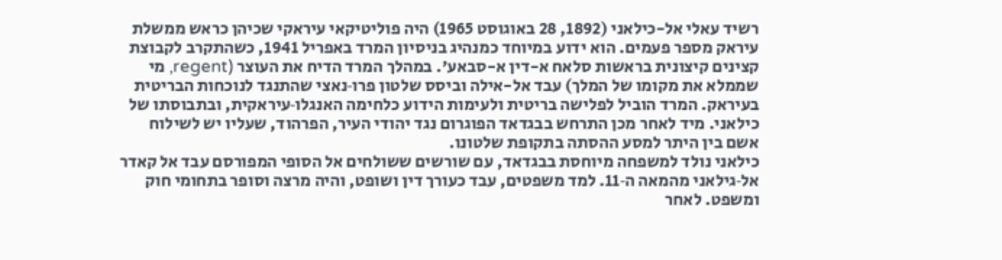רשיד עאלי אל-כילאני (1892, 28 באוגוסט 1965) היה פוליטיקאי עיראקי שכיהן כראש ממשלת עיראק מספר פעמים. הוא ידוע במיוחד כמנהיג בניסיון המרד באפריל 1941, כשהתקרב לקבוצת קצינים קיצונית בראשות סלאח א-דין א-סבאע'. במהלך המרד הדיח את העוצר (regent, מי שממלא את מקומו של המלך) עבד אל-אילה וביסס שלטון פרו‑נאצי שהתנגד לנוכחות הבריטית בעיראק. המרד הוביל לפלישה בריטית ולעימות הידוע כלחימה האנגלו‑עיראקית, ובתבוסתו של כילאני. מיד לאחר מכן התרחש בבגדאד הפוגרום נגד יהודי העיר, הפרהוד, שעליו יש לשילוח אשם בין היתר למסע ההסתה בתקופת שלטונו.
כילאני נולד למשפחה מיוחסת בבגדאד, עם שורשים ששולחים אל הסופי המפורסם עבד אל קאדר אל‑גילאני מהמאה ה‑11. למד משפטים, עבד כעורך דין ושופט, והיה מרצה וסופר בתחומי חוק ומשפט. לאחר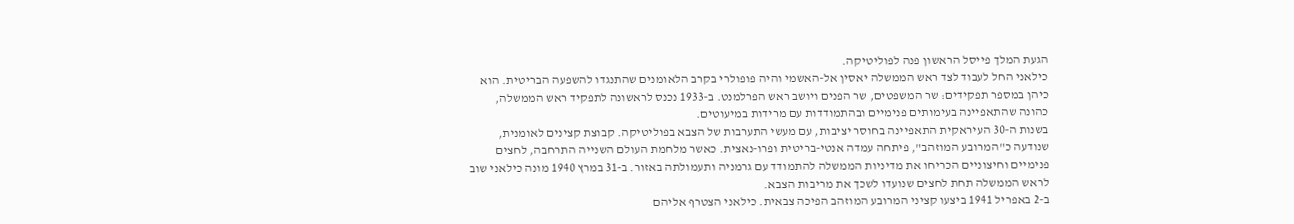הגעת המלך פייסל הראשון פנה לפוליטיקה.
כילאני החל לעבוד לצד ראש הממשלה יאסין אל‑האשמי והיה פופולרי בקרב הלאומנים שהתנגדו להשפעה הבריטית. הוא כיהן במספר תפקידים: שר המשפטים, שר הפנים ויושב ראש הפרלמנט. ב‑1933 נכנס לראשונה לתפקיד ראש הממשלה, כהונה שהתאפיינה בעימותים פנימיים ובהתמודדות עם מרידות במיעוטים.
בשנות ה‑30 העיראקית התאפיינה בחוסר יציבות, עם מעשי התערבות של הצבא בפוליטיקה. קבוצת קצינים לאומנית, שנודעה כ"המרובע המוזהב", פיתחה עמדה אנטי‑בריטית ופרו‑נאצית. כאשר מלחמת העולם השנייה התרחבה, לחצים פנימיים וחיצוניים הכריחו את מדיניות הממשלה להתמודד עם גרמניה ותעמולתה באזור. ב‑31 במרץ 1940 מונה כילאני שוב לראש הממשלה תחת לחצים שנועדו לשכך את מריבות הצבא.
ב‑2 באפריל 1941 ביצעו קציני המרובע המוזהב הפיכה צבאית. כילאני הצטרף אליהם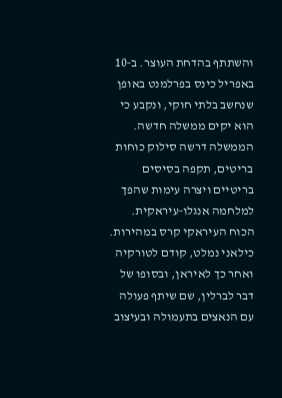והשתתף בהדחת העוצר. ב‑10 באפריל כינס בפרלמנט באופן שנחשב בלתי חוקי, ונקבע כי הוא יקים ממשלה חדשה. הממשלה דרשה סילוק כוחות בריטים, תקפה בסיסים בריטיים ויצרה עימות שהפך למלחמה אנגלו‑עיראקית. הכוח העיראקי קרס במהירות. כילאני נמלט, קודם לטורקיה ואחר כך לאיראן, ובסופו של דבר לברלין, שם שיתף פעולה עם הנאצים בתעמולה ובעיצוב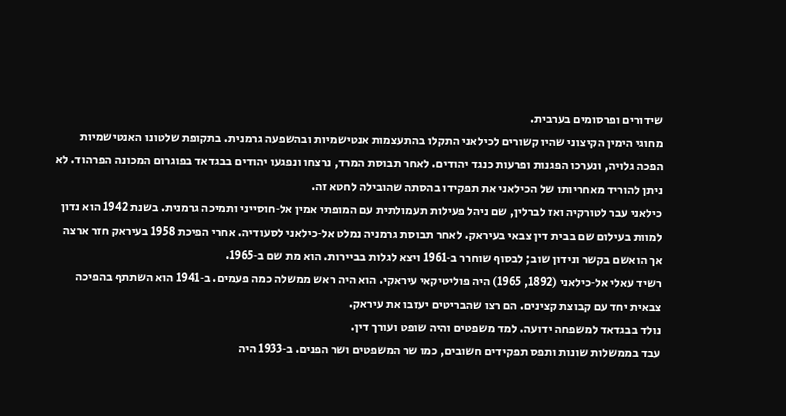שידורים ופרסומים בערבית.
מחוגי הימין הקיצוני שהיו קשורים לכילאני התקלו בהתעצמות אנטישמיות ובהשפעה גרמנית. בתקופת שלטונו האנטישמיות הפכה גלויה, ונערכו הפגנות ופרעות כנגד יהודים. לאחר תבוסת המרד, נרצחו ונפגעו יהודים בבגדאד בפוגרום המכונה הפרהוד. לא ניתן להוריד מאחריותו של הכילאני את תפקידו בהסתה שהובילה לחטא זה.
כילאני עבר לטורקיה ואז לברלין, שם ניהל פעילות תעמולתית עם המופתי אמין אל‑חוסייני ותמיכה גרמנית. בשנת 1942 הוא נדון למוות בעילום שם בבית דין צבאי בעיראק. לאחר תבוסת גרמניה נמלט אל‑כילאני לסעודיה. אחרי הפיכת 1958 בעיראק חזר ארצה אך הואשם בקשר ונידון שוב; לבסוף שוחרר ב‑1961 ויצא לגלות בביירות. הוא מת שם ב‑1965.
רשיד עאלי אל‑כילאני (1892, 1965) היה פוליטיקאי עיראקי. הוא היה ראש ממשלה כמה פעמים. ב‑1941 הוא השתתף בהפיכה צבאית יחד עם קבוצת קצינים. הם רצו שהבריטים יעזבו את עיראק.
נולד בבגדאד למשפחה ידועה. למד משפטים והיה שופט ועורך דין.
עבד בממשלות שונות ותפס תפקידים חשובים, כמו שר המשפטים ושר הפנים. ב‑1933 היה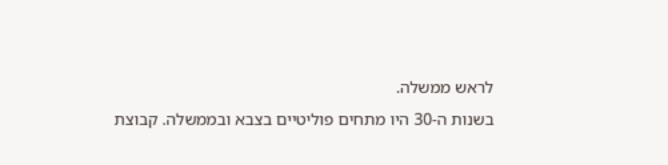לראש ממשלה.
בשנות ה‑30 היו מתחים פוליטיים בצבא ובממשלה. קבוצת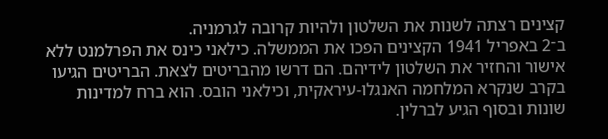קצינים רצתה לשנות את השלטון ולהיות קרובה לגרמניה.
ב־2 באפריל 1941 הקצינים הפכו את הממשלה. כילאני כינס את הפרלמנט ללא אישור והחזיר את השלטון לידיהם. הם דרשו מהבריטים לצאת. הבריטים הגיעו בקרב שנקרא המלחמה האנגלו‑עיראקית, וכילאני הובס. הוא ברח למדינות שונות ובסוף הגיע לברלין.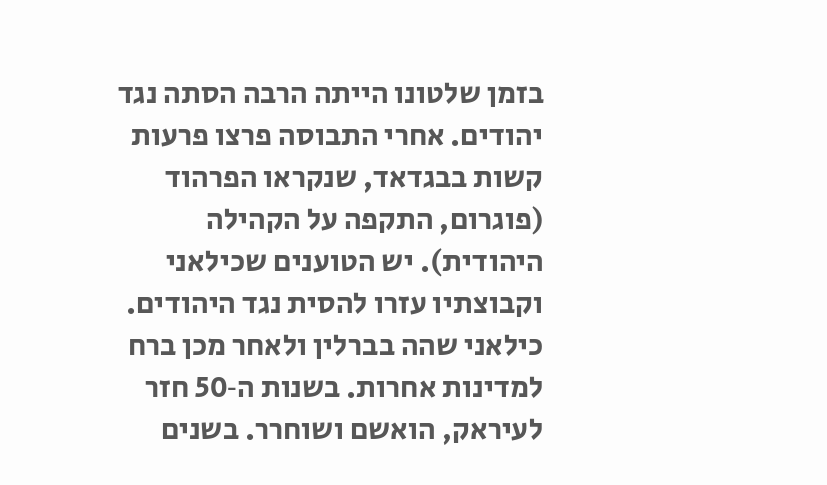בזמן שלטונו הייתה הרבה הסתה נגד יהודים. אחרי התבוסה פרצו פרעות קשות בבגדאד, שנקראו הפרהוד (פוגרום, התקפה על הקהילה היהודית). יש הטוענים שכילאני וקבוצתיו עזרו להסית נגד היהודים.
כילאני שהה בברלין ולאחר מכן ברח למדינות אחרות. בשנות ה‑50 חזר לעיראק, הואשם ושוחרר. בשנים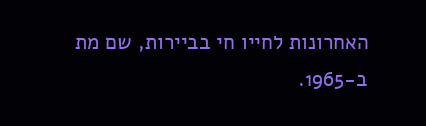האחרונות לחייו חי בביירות, שם מת ב‑1965.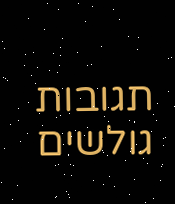תגובות גולשים